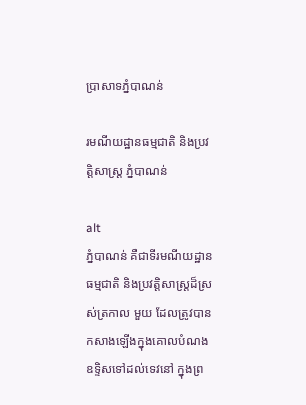ប្រាសាទភ្នំបាណន់

រមណីយដ្ឋានធម្មជាតិ និងប្រវត្តិសាស្រ្ត ភ្នំបាណន់

alt
ភ្នំបាណន់ គឺជាទីរមណីយដ្ឋានធម្មជាតិ និងប្រវត្តិសាស្ត្រដ៏ស្រស់ត្រកាល មួយ ដែលត្រូវបានកសាងឡើងក្នុងគោលបំណងឧទ្ទិសទៅដល់ទេវនៅ ក្នុងព្រ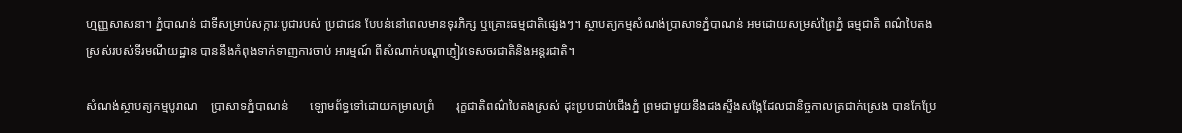ហ្មញ្ញសាសនា។ ភ្នំបាណន់ ជាទីសម្រាប់សក្ការៈបូជារបស់ ប្រជាជន បែបន់នៅពេលមានទុរភិក្ស ឬគ្រោះធម្មជាតិផ្សេងៗ។ ស្ថាបត្យកម្មសំណង់ប្រាសាទភ្នំបាណន់ អមដោយសម្រស់ព្រៃភ្នំ ធម្មជាតិ ពណ៌បៃតងស្រស់របស់ទីរមណីយដ្ឋាន បាននឹងកំពុងទាក់ទាញការចាប់ អារម្មណ៍ ពីសំណាក់បណ្តាភ្ញៀវទេសចរជាតិនិងអន្តរជាតិ។

សំណង់ស្ថាបត្យកម្មបូរាណ    ប្រាសាទភ្នំបាណន់       ឡោមព័ទ្ធទៅដោយកម្រាលព្រំ       រុក្ខជាតិពណ៌បៃតងស្រស់ ដុះប្របជាប់ជើងភ្នំ ព្រមជាមួយនឹងដងស្ទឹងសង្កែដែលជានិច្ចកាលត្រជាក់ស្រេង បានកែប្រែ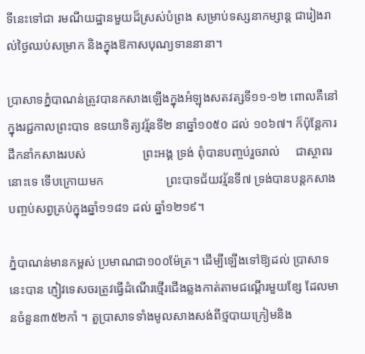ទីនេះទៅជា រមណីយដ្ឋានមួយដ៏ស្រស់បំព្រង សម្រាប់ទស្សនាកម្សាន្ត ជារៀងរាល់ថ្ងៃឈប់សម្រាក និងក្នុងឱកាសបុណ្យទាននានា។

ប្រាសាទភ្នំបាណន់ត្រូវបានកសាងឡើងក្នុងអំឡុងសតវត្សទី១១-១២ ពោលគឺនៅក្នុងរជ្ជកាលព្រះបាទ ឧទយាទិត្យវរ្ម័នទី២ នាឆ្នាំ១០៥០ ដល់ ១០៦៧។ ក៏ប៉ុន្តែការដឹកនាំកសាងរបស់                  ព្រះអង្គ ទ្រង់ ពុំបានបញ្ចប់រួចរាល់     ជាស្ថាពរនោះទេ ទើបក្រោយមក                    ព្រះបាទជ័យវរ្ម័នទី៧ ទ្រង់បានបន្តកសាងបញ្ចប់សព្វគ្រប់ក្នុងឆ្នាំ១១៨១ ដល់ ឆ្នាំ១២១៩។

ភ្នំបាណន់មានកម្ពស់ ប្រមាណជា១០០ម៉ែត្រ។ ដើម្បីឡើងទៅឱ្យដល់ ប្រាសាទនេះបាន ភ្ញៀវទេសចរត្រូវធ្វើដំណើរថ្មើរជើងឆ្លងកាត់តាមជណ្តើរមួយខ្សែ ដែលមានចំនួន៣៥២កាំ ។ តួប្រាសាទទាំងមូលសាងសង់ពីថ្មបាយក្រៀមនិង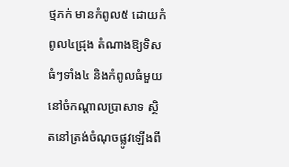ថ្មភក់ មានកំពូល៥ ដោយកំពូល៤ជ្រុង តំណាងឱ្យទិសធំៗទាំង៤ និងកំពូលធំមួយនៅចំកណ្តាលប្រាសាទ ស្ថិតនៅត្រង់ចំណុចផ្លូវឡើងពី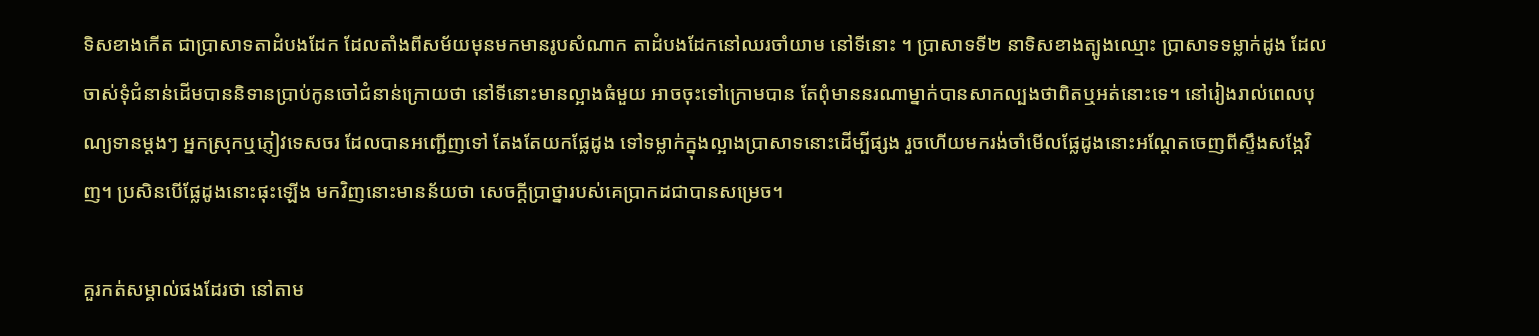ទិសខាងកើត ជាប្រាសាទតាដំបងដែក ដែលតាំងពីសម័យមុនមកមានរូបសំណាក តាដំបងដែកនៅឈរចាំយាម នៅទីនោះ ។ ប្រាសាទទី២ នាទិសខាងត្បូងឈ្មោះ ប្រាសាទទម្លាក់ដូង ដែលចាស់ទុំជំនាន់ដើមបាននិទានប្រាប់កូនចៅជំនាន់ក្រោយថា នៅទីនោះមានល្អាងធំមួយ អាចចុះទៅក្រោមបាន តែពុំមាននរណាម្នាក់បានសាកល្បងថាពិតឬអត់នោះទេ។ នៅរៀងរាល់ពេលបុណ្យទានម្តងៗ អ្នកស្រុកឬភ្ញៀវទេសចរ ដែលបានអញ្ជើញទៅ តែងតែយកផែ្លដូង ទៅទម្លាក់ក្នុងល្អាងប្រាសាទនោះដើម្បីផ្សង រួចហើយមករង់ចាំមើលផ្លែដូងនោះអណ្តែតចេញពីស្ទឹងសង្កែវិញ។ ប្រសិនបើផ្លែដូងនោះផុះឡើង មកវិញនោះមានន័យថា សេចក្តីប្រាថ្នារបស់គេប្រាកដជាបានសម្រេច។

គួរកត់សម្គាល់ផងដែរថា នៅតាម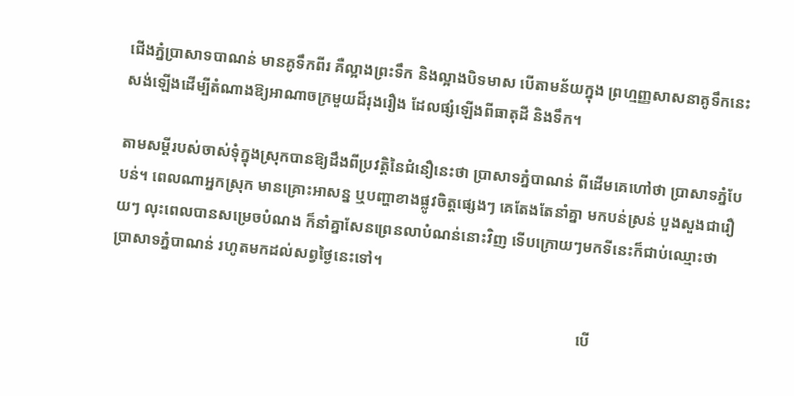ជើងភ្នំប្រាសាទបាណន់ មានគូទឹកពីរ គឺល្អាងព្រះទឹក និងល្អាងបិទមាស បើតាមន័យក្នុង ព្រហ្មញ្ញសាសនាគូទឹកនេះសង់ឡើងដើម្បីតំណាងឱ្យអាណាចក្រមួយដ៏រុងរឿង ដែលផ្សំឡើងពីធាតុដី និងទឹក។

តាមសម្តីរបស់ចាស់ទុំក្នុងស្រុកបានឱ្យដឹងពីប្រវត្តិនៃជំនឿនេះថា ប្រាសាទភ្នំបាណន់ ពីដើមគេហៅថា ប្រាសាទភ្នំបែបន់។ ពេលណាអ្នកស្រុក មានគ្រោះអាសន្ន ឬបញ្ហាខាងផ្លូវចិត្តផ្សេងៗ គេតែងតែនាំគ្នា មកបន់ស្រន់ បួងសួងជារឿយៗ លុះពេលបានសម្រេចបំណង ក៏នាំគ្នាសែនព្រេនលាបំណន់នោះវិញ ទើបក្រោយៗមកទីនេះក៏ជាប់ឈ្មោះថា ប្រាសាទភ្នំបាណន់ រហូតមកដល់សព្វថ្ងៃនេះទៅ។

                                                                                                                        បើ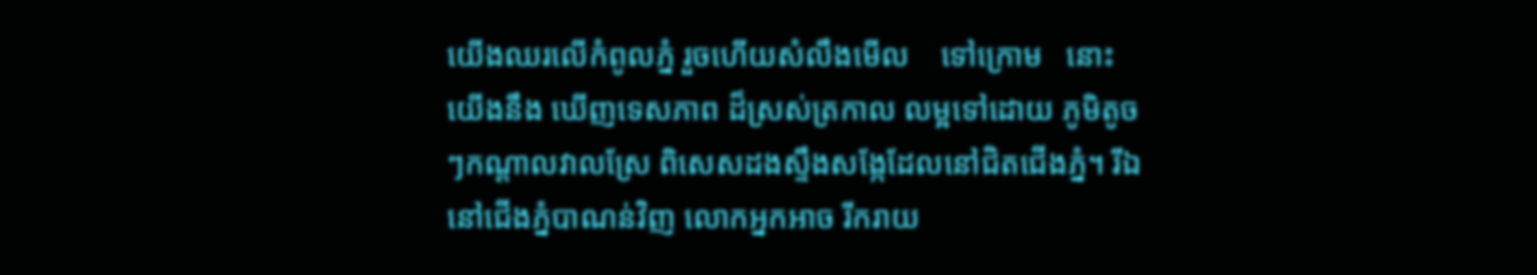យើងឈរលើកំពូលភ្នំ រួចហើយសំលឹងមើល    ទៅក្រោម   នោះយើងនឹង ឃើញទេសភាព ដ៏ស្រស់ត្រកាល លម្អទៅដោយ ភូមិតូចៗកណ្តាលវាលស្រែ ពិសេសដងស្ទឹងសង្កែដែលនៅជិតជើងភ្នំ។ រីឯនៅជើងភ្នំបាណន់វិញ លោកអ្នកអាច រីករាយ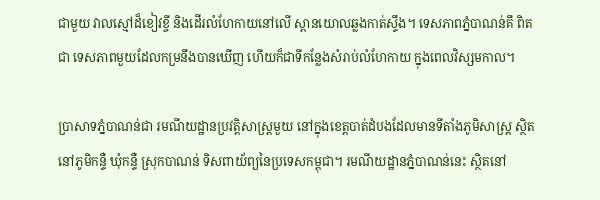ជាមួយ វាលស្មៅដ៏ខៀវខ្ចី និងដើរលំហែកាយនៅលើ ស្ពានយោលឆ្លងកាត់ស្ទឹង។ ទេសភាពភ្នំបាណន់គឹ ពិតជា ទេសភាពមួយដែលកម្រនឹងបានឃើញ ហើយក៏ជាទីកន្លែងសំរាប់លំហែកាយ ក្នុងពេលវិស្សមកាល។

ប្រាសាទភ្នំបាណន់ជា រមណីយដ្ឋានប្រវត្តិសាស្រ្តមួយ នៅក្នុងខេត្តបាត់ដំបងដែលមានទីតាំងភូមិសាស្ត្រ ស្ថិតនៅភូមិកន្ទឺ ឃុំកន្ទឺ ស្រុកបាណន់ ទិសពាយ័ព្យនៃប្រទេសកម្ពុជា។ រមណីយដ្ឋានភ្នំបាណន់នេះ ស្ថិតនៅ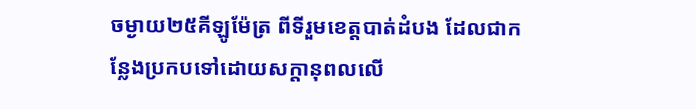ចម្ងាយ២៥គីឡូម៉ែត្រ ពីទីរួមខេត្តបាត់ដំបង ដែលជាកន្លែងប្រកបទៅដោយសក្តានុពលលើ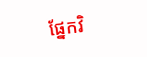ផ្នែកវិ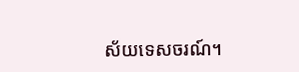ស័យទេសចរណ៍។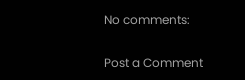No comments:

Post a Comment